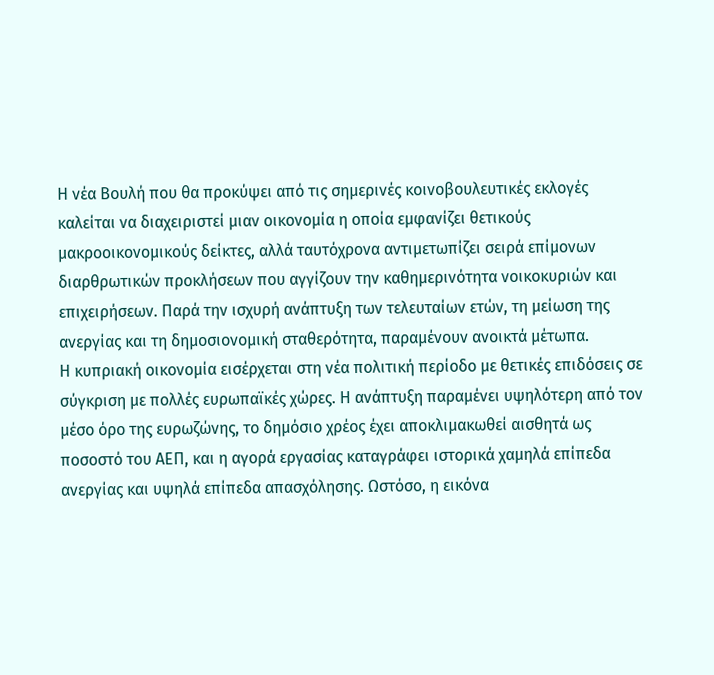Η νέα Βουλή που θα προκύψει από τις σημερινές κοινοβουλευτικές εκλογές καλείται να διαχειριστεί μιαν οικονομία η οποία εμφανίζει θετικούς μακροοικονομικούς δείκτες, αλλά ταυτόχρονα αντιμετωπίζει σειρά επίμονων διαρθρωτικών προκλήσεων που αγγίζουν την καθημερινότητα νοικοκυριών και επιχειρήσεων. Παρά την ισχυρή ανάπτυξη των τελευταίων ετών, τη μείωση της ανεργίας και τη δημοσιονομική σταθερότητα, παραμένουν ανοικτά μέτωπα.
Η κυπριακή οικονομία εισέρχεται στη νέα πολιτική περίοδο με θετικές επιδόσεις σε σύγκριση με πολλές ευρωπαϊκές χώρες. Η ανάπτυξη παραμένει υψηλότερη από τον μέσο όρο της ευρωζώνης, το δημόσιο χρέος έχει αποκλιμακωθεί αισθητά ως ποσοστό του ΑΕΠ, και η αγορά εργασίας καταγράφει ιστορικά χαμηλά επίπεδα ανεργίας και υψηλά επίπεδα απασχόλησης. Ωστόσο, η εικόνα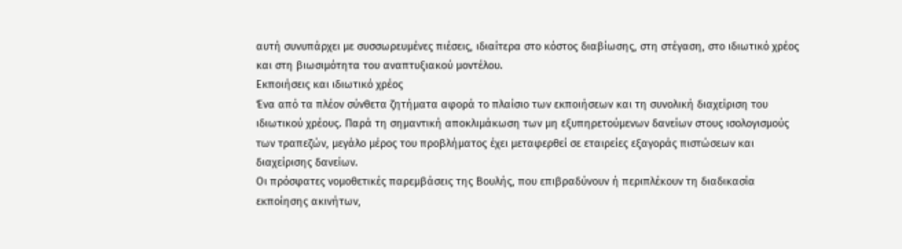αυτή συνυπάρχει με συσσωρευμένες πιέσεις, ιδιαίτερα στο κόστος διαβίωσης, στη στέγαση, στο ιδιωτικό χρέος και στη βιωσιμότητα του αναπτυξιακού μοντέλου.
Εκποιήσεις και ιδιωτικό χρέος
Ένα από τα πλέον σύνθετα ζητήματα αφορά το πλαίσιο των εκποιήσεων και τη συνολική διαχείριση του ιδιωτικού χρέους. Παρά τη σημαντική αποκλιμάκωση των μη εξυπηρετούμενων δανείων στους ισολογισμούς των τραπεζών, μεγάλο μέρος του προβλήματος έχει μεταφερθεί σε εταιρείες εξαγοράς πιστώσεων και διαχείρισης δανείων.
Οι πρόσφατες νομοθετικές παρεμβάσεις της Βουλής, που επιβραδύνουν ή περιπλέκουν τη διαδικασία εκποίησης ακινήτων,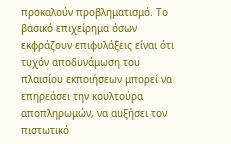προκαλούν προβληματισμό. Το βασικό επιχείρημα όσων εκφράζουν επιφυλάξεις είναι ότι τυχόν αποδυνάμωση του πλαισίου εκποιήσεων μπορεί να επηρεάσει την κουλτούρα αποπληρωμών, να αυξήσει τον πιστωτικό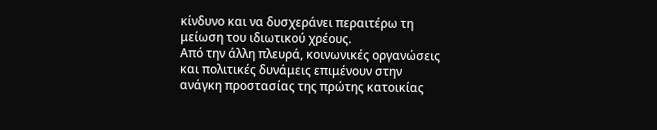κίνδυνο και να δυσχεράνει περαιτέρω τη μείωση του ιδιωτικού χρέους.
Από την άλλη πλευρά, κοινωνικές οργανώσεις και πολιτικές δυνάμεις επιμένουν στην ανάγκη προστασίας της πρώτης κατοικίας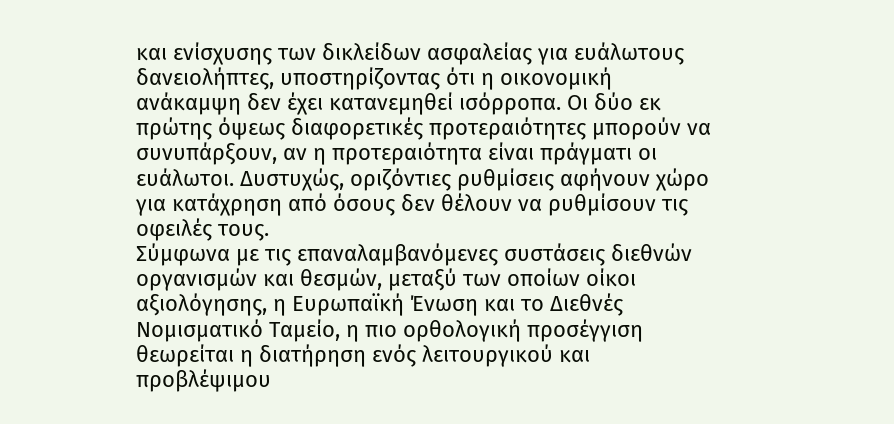και ενίσχυσης των δικλείδων ασφαλείας για ευάλωτους δανειολήπτες, υποστηρίζοντας ότι η οικονομική ανάκαμψη δεν έχει κατανεμηθεί ισόρροπα. Οι δύο εκ πρώτης όψεως διαφορετικές προτεραιότητες μπορούν να συνυπάρξουν, αν η προτεραιότητα είναι πράγματι οι ευάλωτοι. Δυστυχώς, οριζόντιες ρυθμίσεις αφήνουν χώρο για κατάχρηση από όσους δεν θέλουν να ρυθμίσουν τις οφειλές τους.
Σύμφωνα με τις επαναλαμβανόμενες συστάσεις διεθνών οργανισμών και θεσμών, μεταξύ των οποίων οίκοι αξιολόγησης, η Ευρωπαϊκή Ένωση και το Διεθνές Νομισματικό Ταμείο, η πιο ορθολογική προσέγγιση θεωρείται η διατήρηση ενός λειτουργικού και προβλέψιμου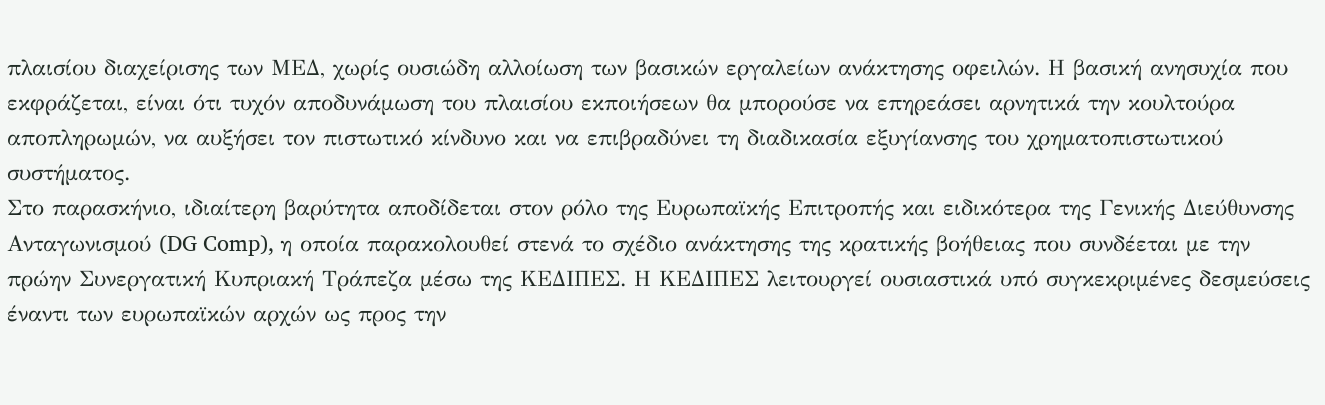πλαισίου διαχείρισης των ΜΕΔ, χωρίς ουσιώδη αλλοίωση των βασικών εργαλείων ανάκτησης οφειλών. Η βασική ανησυχία που εκφράζεται, είναι ότι τυχόν αποδυνάμωση του πλαισίου εκποιήσεων θα μπορούσε να επηρεάσει αρνητικά την κουλτούρα αποπληρωμών, να αυξήσει τον πιστωτικό κίνδυνο και να επιβραδύνει τη διαδικασία εξυγίανσης του χρηματοπιστωτικού συστήματος.
Στο παρασκήνιο, ιδιαίτερη βαρύτητα αποδίδεται στον ρόλο της Ευρωπαϊκής Επιτροπής και ειδικότερα της Γενικής Διεύθυνσης Ανταγωνισμού (DG Comp), η οποία παρακολουθεί στενά το σχέδιο ανάκτησης της κρατικής βοήθειας που συνδέεται με την πρώην Συνεργατική Κυπριακή Τράπεζα μέσω της ΚΕΔΙΠΕΣ. Η ΚΕΔΙΠΕΣ λειτουργεί ουσιαστικά υπό συγκεκριμένες δεσμεύσεις έναντι των ευρωπαϊκών αρχών ως προς την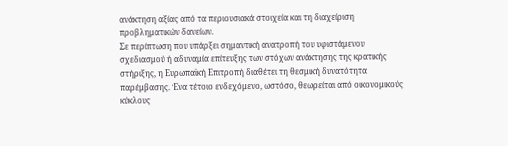ανάκτηση αξίας από τα περιουσιακά στοιχεία και τη διαχείριση προβληματικών δανείων.
Σε περίπτωση που υπάρξει σημαντική ανατροπή του υφιστάμενου σχεδιασμού ή αδυναμία επίτευξης των στόχων ανάκτησης της κρατικής στήριξης, η Ευρωπαϊκή Επιτροπή διαθέτει τη θεσμική δυνατότητα παρέμβασης. Ένα τέτοιο ενδεχόμενο, ωστόσο, θεωρείται από οικονομικούς κύκλους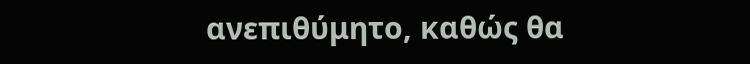ανεπιθύμητο, καθώς θα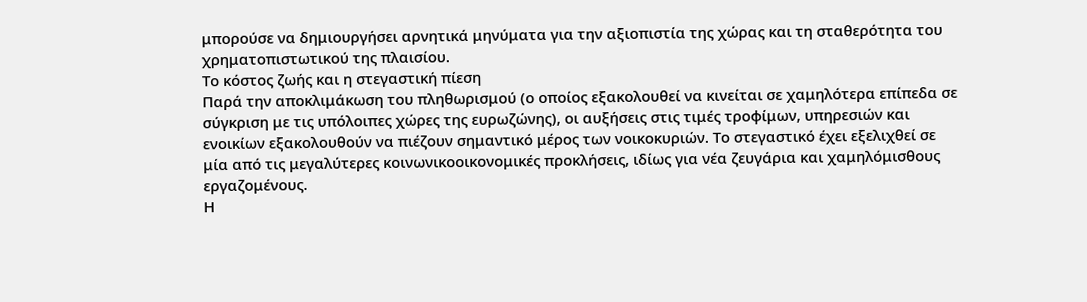μπορούσε να δημιουργήσει αρνητικά μηνύματα για την αξιοπιστία της χώρας και τη σταθερότητα του χρηματοπιστωτικού της πλαισίου.
Το κόστος ζωής και η στεγαστική πίεση
Παρά την αποκλιμάκωση του πληθωρισμού (ο οποίος εξακολουθεί να κινείται σε χαμηλότερα επίπεδα σε σύγκριση με τις υπόλοιπες χώρες της ευρωζώνης), οι αυξήσεις στις τιμές τροφίμων, υπηρεσιών και ενοικίων εξακολουθούν να πιέζουν σημαντικό μέρος των νοικοκυριών. Το στεγαστικό έχει εξελιχθεί σε μία από τις μεγαλύτερες κοινωνικοοικονομικές προκλήσεις, ιδίως για νέα ζευγάρια και χαμηλόμισθους εργαζομένους.
Η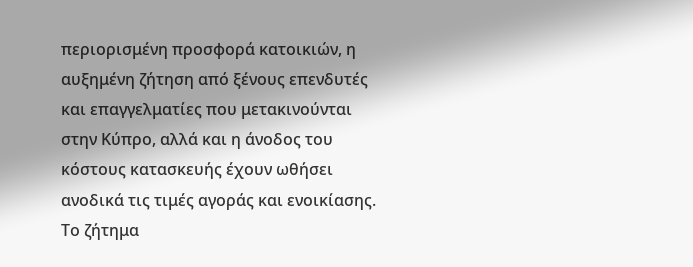περιορισμένη προσφορά κατοικιών, η αυξημένη ζήτηση από ξένους επενδυτές και επαγγελματίες που μετακινούνται στην Κύπρο, αλλά και η άνοδος του κόστους κατασκευής έχουν ωθήσει ανοδικά τις τιμές αγοράς και ενοικίασης. Το ζήτημα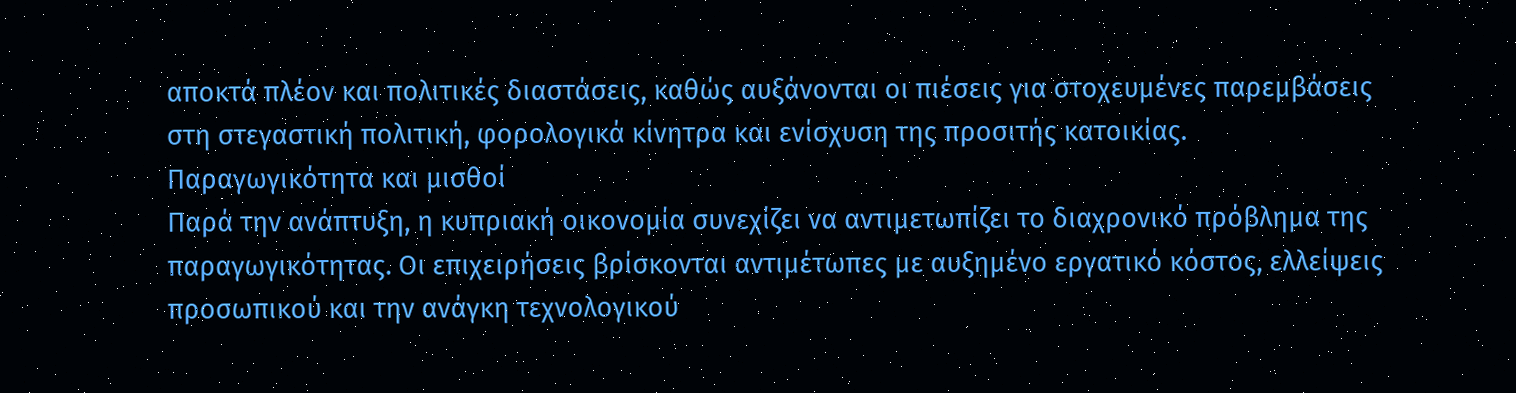αποκτά πλέον και πολιτικές διαστάσεις, καθώς αυξάνονται οι πιέσεις για στοχευμένες παρεμβάσεις στη στεγαστική πολιτική, φορολογικά κίνητρα και ενίσχυση της προσιτής κατοικίας.
Παραγωγικότητα και μισθοί
Παρά την ανάπτυξη, η κυπριακή οικονομία συνεχίζει να αντιμετωπίζει το διαχρονικό πρόβλημα της παραγωγικότητας. Οι επιχειρήσεις βρίσκονται αντιμέτωπες με αυξημένο εργατικό κόστος, ελλείψεις προσωπικού και την ανάγκη τεχνολογικού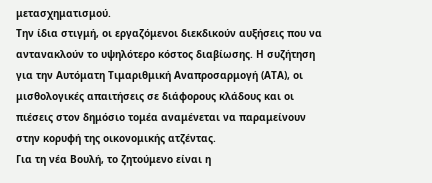μετασχηματισμού.
Την ίδια στιγμή, οι εργαζόμενοι διεκδικούν αυξήσεις που να αντανακλούν το υψηλότερο κόστος διαβίωσης. Η συζήτηση για την Αυτόματη Τιμαριθμική Αναπροσαρμογή (ΑΤΑ), οι μισθολογικές απαιτήσεις σε διάφορους κλάδους και οι πιέσεις στον δημόσιο τομέα αναμένεται να παραμείνουν στην κορυφή της οικονομικής ατζέντας.
Για τη νέα Βουλή, το ζητούμενο είναι η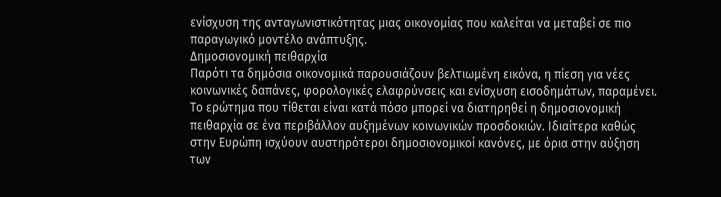ενίσχυση της ανταγωνιστικότητας μιας οικονομίας που καλείται να μεταβεί σε πιο παραγωγικό μοντέλο ανάπτυξης.
Δημοσιονομική πειθαρχία
Παρότι τα δημόσια οικονομικά παρουσιάζουν βελτιωμένη εικόνα, η πίεση για νέες κοινωνικές δαπάνες, φορολογικές ελαφρύνσεις και ενίσχυση εισοδημάτων, παραμένει. Το ερώτημα που τίθεται είναι κατά πόσο μπορεί να διατηρηθεί η δημοσιονομική πειθαρχία σε ένα περιβάλλον αυξημένων κοινωνικών προσδοκιών. Ιδιαίτερα καθώς στην Ευρώπη ισχύουν αυστηρότεροι δημοσιονομικοί κανόνες, με όρια στην αύξηση των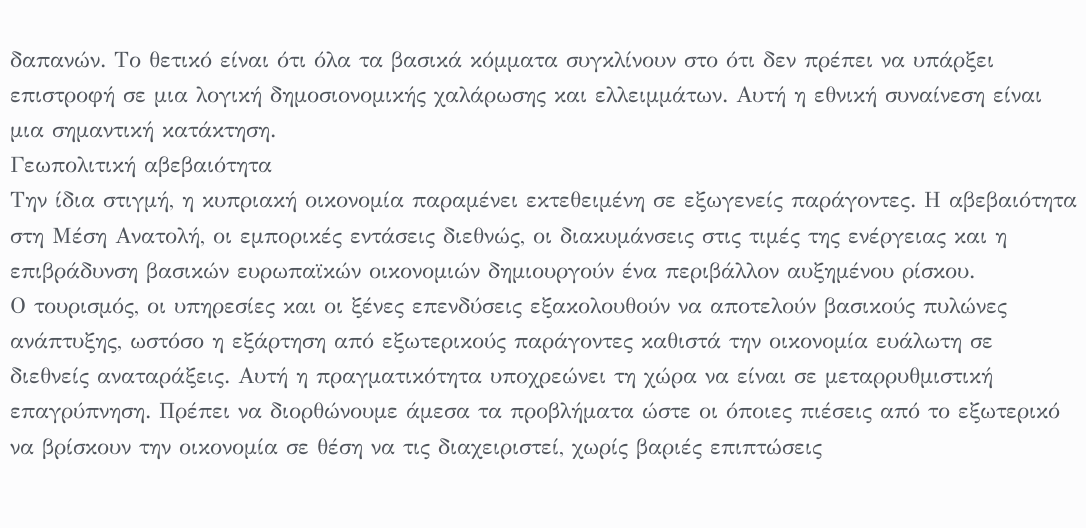δαπανών. Το θετικό είναι ότι όλα τα βασικά κόμματα συγκλίνουν στο ότι δεν πρέπει να υπάρξει επιστροφή σε μια λογική δημοσιονομικής χαλάρωσης και ελλειμμάτων. Αυτή η εθνική συναίνεση είναι μια σημαντική κατάκτηση.
Γεωπολιτική αβεβαιότητα
Την ίδια στιγμή, η κυπριακή οικονομία παραμένει εκτεθειμένη σε εξωγενείς παράγοντες. Η αβεβαιότητα στη Μέση Ανατολή, οι εμπορικές εντάσεις διεθνώς, οι διακυμάνσεις στις τιμές της ενέργειας και η επιβράδυνση βασικών ευρωπαϊκών οικονομιών δημιουργούν ένα περιβάλλον αυξημένου ρίσκου.
Ο τουρισμός, οι υπηρεσίες και οι ξένες επενδύσεις εξακολουθούν να αποτελούν βασικούς πυλώνες ανάπτυξης, ωστόσο η εξάρτηση από εξωτερικούς παράγοντες καθιστά την οικονομία ευάλωτη σε διεθνείς αναταράξεις. Αυτή η πραγματικότητα υποχρεώνει τη χώρα να είναι σε μεταρρυθμιστική επαγρύπνηση. Πρέπει να διορθώνουμε άμεσα τα προβλήματα ώστε οι όποιες πιέσεις από το εξωτερικό να βρίσκουν την οικονομία σε θέση να τις διαχειριστεί, χωρίς βαριές επιπτώσεις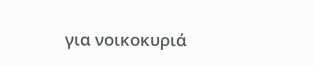για νοικοκυριά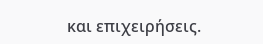και επιχειρήσεις.